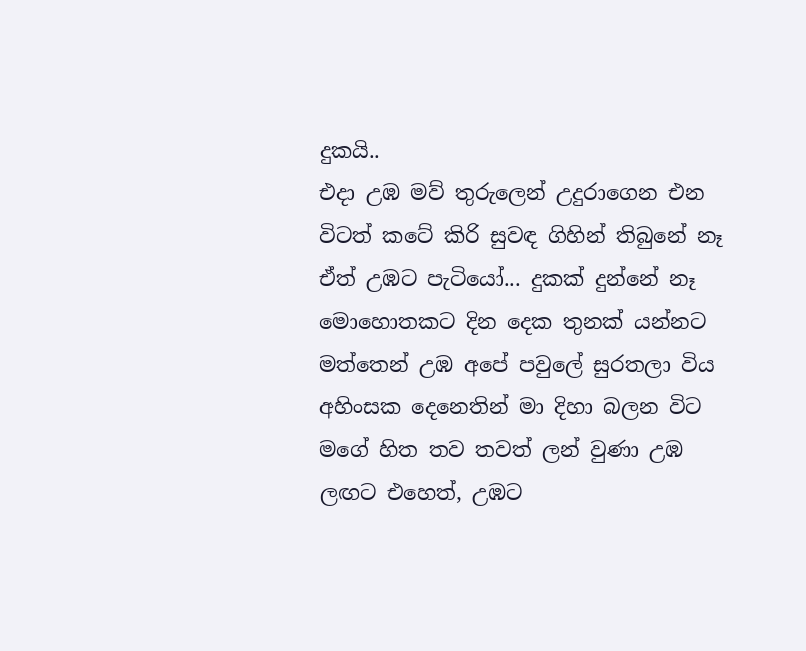දුකයි..
එදා උඹ මව් තුරුලෙන් උදුරාගෙන එන විටත් කටේ කිරි සුවඳ ගිහින් තිබුනේ නෑ ඒත් උඹට පැටියෝ... දුකක් දුන්නේ නෑ මොහොතකට දින දෙක තුනක් යන්නට මත්තෙන් උඹ අපේ පවුලේ සුරතලා විය අහිංසක දෙනෙතින් මා දිහා බලන විට මගේ හිත තව තවත් ලන් වුණා උඹ ලඟට එහෙත්, උඹට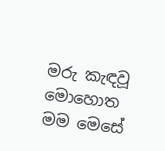මරු කැඳවූ මොහොත මම මෙසේ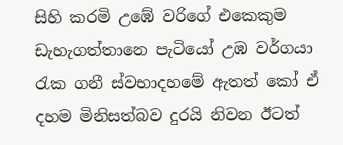සිහි කරමි උඹේ වරිගේ එකෙකුම ඩැහැගත්තානෙ පැටියෝ උඹ වර්ගයා රැක ගනී ස්වභාදහමේ ඇතත් කෝ ඒ දහම මිනිසත්බව දුරයි නිවන ඊටත්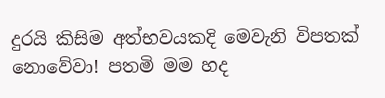දුරයි කිසිම අත්භවයකදි මෙවැනි විපතක් නොවේවා! පතමි මම හද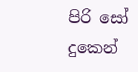පිරි සෝ දුකෙන්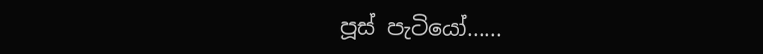පූස් පැටියෝ......